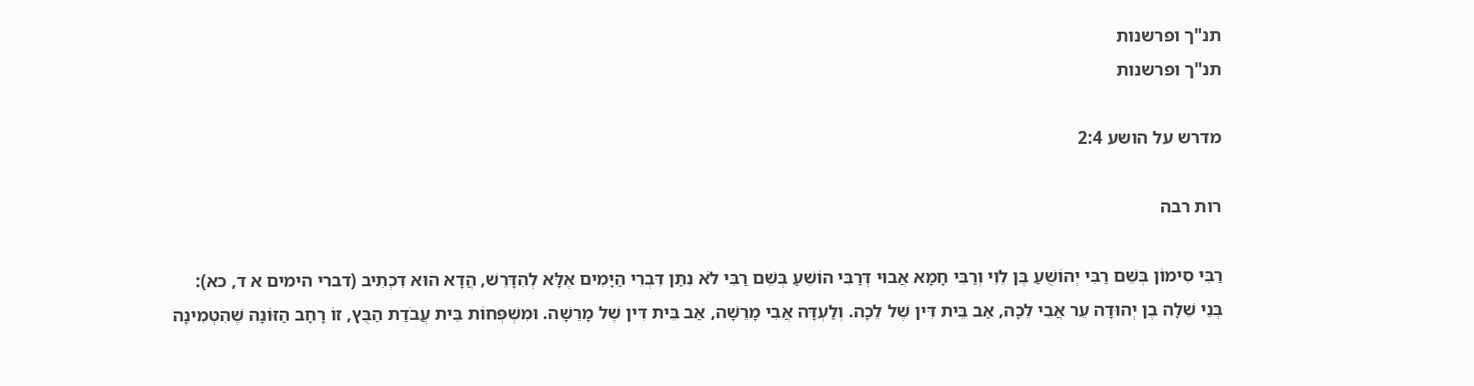תנ"ך ופרשנות
תנ"ך ופרשנות

מדרש על הושע 2:4

רות רבה

רַבִּי סִימוֹן בְּשֵׁם רַבִּי יְהוֹשֻׁעַ בֶּן לֵוִי וְרַבִּי חָמָא אֲבוּי דְּרַבִּי הוֹשֵׁעַ בְּשֵׁם רַבִּי לֹא נִתַּן דִּבְרֵי הַיָּמִים אֶלָּא לְהִדָּרֵשׁ, הֲדָא הוּא דִכְתִיב (דברי הימים א ד, כא): בְּנֵי שֵׁלָה בֶן יְהוּדָה עֵר אֲבִי לֵכָה, אַב בֵּית דִּין שֶׁל לֵכָה. וְלַעְדָּה אֲבִי מָרֵשָׁה, אַב בֵּית דִּין שֶׁל מָרֵשָׁה. וּמִשְׁפְּחוֹת בֵּית עֲבֹדַת הַבֻּץ, זוֹ רָחָב הַזּוֹנָה שֶׁהִטְמִינָה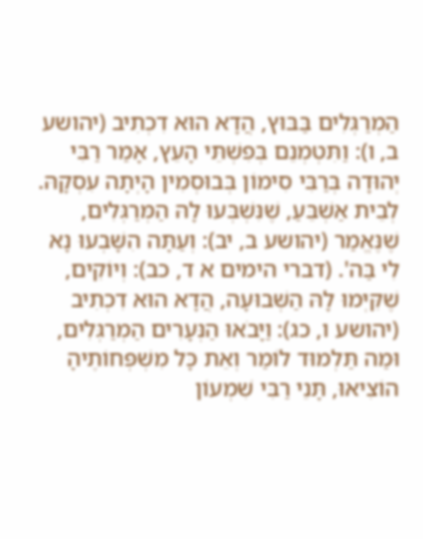הַמְרַגְּלִים בַּבּוּץ, הֲדָא הוּא דִכְתִיב (יהושע ב, ו): וַתִּטְמְנֵם בְּפִשְׁתֵּי הָעֵץ, אָמַר רַבִּי יְהוּדָה בְּרַבִּי סִימוֹן בְּבוּסְמִין הָיְתָה עִסְקָהּ. לְבֵית אַשְׁבֵּעַ, שֶׁנִּשְׁבְּעוּ לָהּ הַמְּרַגְּלִים, שֶׁנֶּאֱמַר (יהושע ב, יב): וְעַתָּה הִשָּׁבְעוּ נָא לִי בַּה'. (דברי הימים א ד, כב): וְיוֹקִים, שֶׁקִּיְּמוּ לָהּ הַשְּׁבוּעָה, הֲדָא הוּא דִכְתִיב (יהושע ו, כג): וַיָּבֹאוּ הַנְּעָרִים הַמְרַגְּלִים, וּמַה תַּלְמוּד לוֹמַר וְאֵת כָּל מִשְׁפְּחוֹתֶיהָ הוֹצִיאוּ, תָּנֵי רַבִּי שִׁמְעוֹן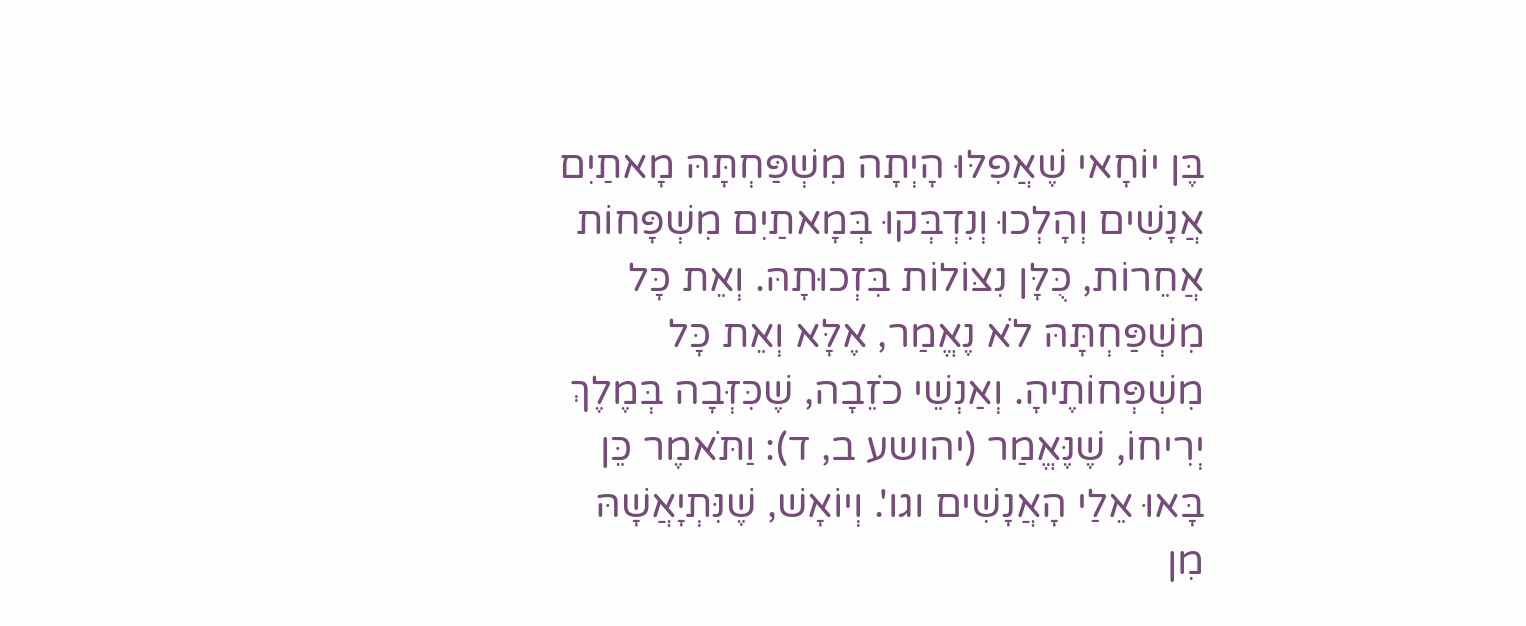בֶּן יוֹחָאי שֶׁאֲפִלּוּ הָיְתָה מִשְׁפַּחְתָּהּ מָאתַיִם אֲנָשִׁים וְהָלְכוּ וְנִדְבְּקוּ בְּמָאתַיִם מִשְׁפָּחוֹת אֲחֵרוֹת, כֻּלָּן נִצּוֹלוֹת בִּזְכוּתָהּ. וְאֵת כָּל מִשְׁפַּחְתָּהּ לֹא נֶאֱמַר, אֶלָּא וְאֵת כָּל מִשְׁפְּחוֹתֶיהָ. וְאַנְשֵׁי כֹזֵבָה, שֶׁכִּזְּבָה בְּמֶלֶךְ יְרִיחוֹ, שֶׁנֶּאֱמַר (יהושע ב, ד): וַתֹּאמֶר כֵּן בָּאוּ אֵלַי הָאֲנָשִׁים וגו'. וְיוֹאָשׁ, שֶׁנִּתְיָאֲשָׁהּ מִן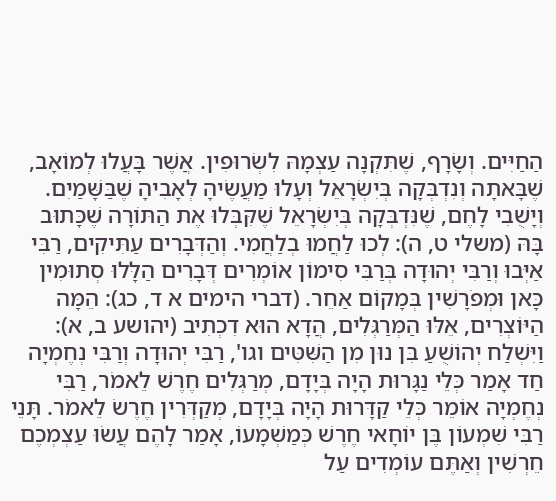הַחַיִּים. וְשָׂרָף, שֶׁתִּקְנָה עַצְמָהּ לִשְׂרוּפִין. אֲשֶׁר בָּעֲלוּ לְמוֹאָב, שֶׁבָּאתָה וְנִדְבְּקָה בְּיִשְׂרָאֵל וְעָלוּ מַעֲשֶׂיהָ לְאָבִיהָ שֶׁבַּשָּׁמַיִם. וְיָשֻׁבִי לָחֶם, שֶׁנִּדְבְּקָה בְּיִשְׂרָאֵל שֶׁקִּבְּלוּ אֶת הַתּוֹרָה שֶׁכָּתוּב בָּהּ (משלי ט, ה): לְכוּ לַחֲמוּ בְלַחֲמִי. וְהַדְּבָרִים עַתִּיקִים, רַבִּי אַיְּבוּ וְרַבִּי יְהוּדָה בְּרַבִּי סִימוֹן אוֹמְרִים דְּבָרִים הַלָּלוּ סְתוּמִין כָּאן וּמְפֹרָשִׁין בְּמָקוֹם אַחֵר. (דברי הימים א ד, כג): הֵמָּה הַיּוֹצְרִים, אֵלּוּ הַמְּרַגְּלִים, הֲדָא הוּא דִכְתִיב (יהושע ב, א): וַיִּשְׁלַח יְהוֹשֻׁעַ בִּן נוּן מִן הַשִּׁטִּים וגו', רַבִּי יְהוּדָה וְרַבִּי נְחֶמְיָה חַד אָמַר כְּלֵי נַגָּרוּת הָיָה בְּיָדָם, מְרַגְּלִים חֶרֶשׁ לֵאמֹר, רַבִּי נְחֶמְיָה אוֹמֵר כְּלֵי קַדָּרוּת הָיָה בְּיָדָם, מְקַדְּרִין חֶרֶשׂ לֵאמֹר. תָּנֵי רַבִּי שִׁמְעוֹן בֶּן יוֹחָאי חֶרֶשׁ כְּמַשְׁמָעוֹ, אָמַר לָהֶם עֲשׂוּ עַצְמְכֶם חֵרְשִׁין וְאַתֶּם עוֹמְדִים עַל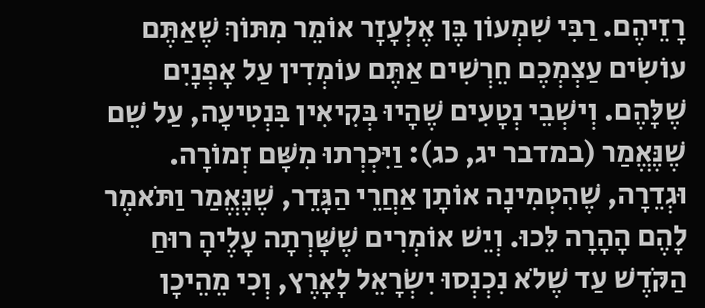רָזֵיהֶם. רַבִּי שִׁמְעוֹן בֶּן אֶלְעָזָר אוֹמֵר מִתּוֹךְ שֶׁאַתֶּם עוֹשִׂים עַצְמְכֶם חֵרְשִׁים אַתֶּם עוֹמְדִין עַל אָפְנָיִם שֶׁלָּהֶם. וְישְׁבֵי נְטָעִים שֶׁהָיוּ בְּקִיאִין בִּנְטִיעָה, עַל שֵׁם שֶׁנֶּאֱמַר (במדבר יג, כג): וַיִּכְרְתוּ מִשָּׁם זְמוֹרָה. וּגְדֵרָה, שֶׁהִטְמִינָה אוֹתָן אַחֲרֵי הַגָּדֵר, שֶׁנֶּאֱמַר וַתֹּאמֶר לָהֶם הָהָרָה לֵּכוּ. וְיֵשׁ אוֹמְרִים שֶׁשָּׁרְתָה עָלֶיהָ רוּחַ הַקֹּדֶשׁ עַד שֶׁלֹא נִכְנְסוּ יִשְׂרָאֵל לָאָרֶץ, וְכִי מֵהֵיכָן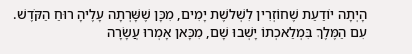הָיְתָה יוֹדַעַת שֶׁחוֹזְרִין לִשְׁלשֶׁת יָמִים, מִכָּן שֶׁשָּׁרְתָה עָלֶיהָ רוּחַ הַקֹּדֶשׁ. עִם הַמֶּלֶךְ בִּמְלַאכְתוֹ יָשְׁבוּ שָׁם, מִכָּאן אָמְרוּ עֲשָׂרָה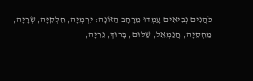כֹּהֲנִים נְבִיאִים עָמְדוּ מֵרָחָב הַזּוֹנָה: יִרְמְיָה, חִלְקִיָּה, שְׂרָיָה, מַחְסֵיָה, חֲנַמְאֵל, שַׁלּוּם, בָּרוּךְ, נֵרִיָה,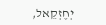יְחֶזְקֵאל,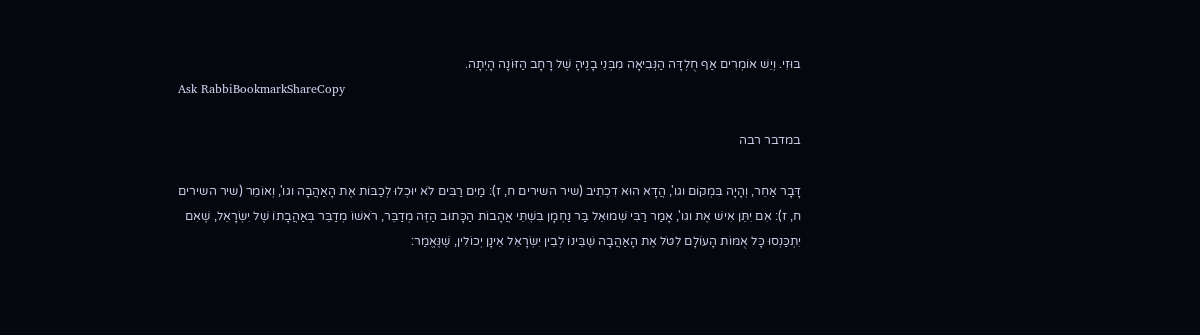בּוּזִי. וְיֵשׁ אוֹמְרִים אַף חֻלְדָּה הַנְּבִיאָה מִבְּנֵי בָנֶיהָ שֶׁל רָחָב הַזּוֹנָה הָיְתָה.
Ask RabbiBookmarkShareCopy

במדבר רבה

דָּבָר אַחֵר, וְהָיָה בִּמְקוֹם וגו', הֲדָא הוּא דִכְתִיב (שיר השירים ח, ז): מַיִם רַבִּים לֹא יוּכְלוּ לְכַבּוֹת אֶת הָאַהֲבָה וגו', וְאוֹמֵר (שיר השירים ח, ז): אִם יִתֵּן אִישׁ אֶת וגו', אָמַר רַבִּי שְׁמוּאֵל בַּר נַחְמָן בִּשְׁתֵּי אֲהָבוֹת הַכָּתוּב הַזֶּה מְדַבֵּר, רֹאשׁוֹ מְדַבֵּר בְּאַהֲבָתוֹ שֶׁל יִשְׂרָאֵל, שֶׁאִם יִתְכַּנְסוּ כָּל אֻמּוֹת הָעוֹלָם לִטֹּל אֶת הָאַהֲבָה שֶׁבֵּינוֹ לְבֵין יִשְׂרָאֵל אֵינָן יְכוֹלִין, שֶׁנֶּאֱמַר: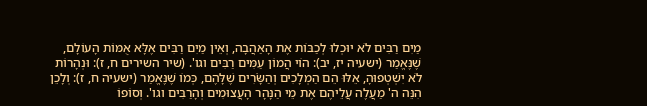מַיִם רַבִּים לֹא יוּכְלוּ לְכַבּוֹת אֶת הָאַהֲבָה, וְאֵין מַיִם רַבִּים אֶלָּא אֻמּוֹת הָעוֹלָם, שֶׁנֶּאֱמַר (ישעיה יז, יב): הוֹי הֲמוֹן עַמִּים רַבִּים וגו'. (שיר השירים ח, ז): וּנְהָרוֹת לֹא יִשְׁטְפוּהָ, אֵלּוּ הֵם הַמְלָכִים וְהַשָֹּׂרִים שֶׁלָּהֶם, כְּמוֹ שֶׁנֶּאֱמַר (ישעיה ח, ז): וְלָכֵן הִנֵּה ה' מַעֲלֶה עֲלֵיהֶם אֶת מֵי הַנָּהָר הָעֲצוּמִים וְהָרַבִּים וגו'. וְסוֹפוֹ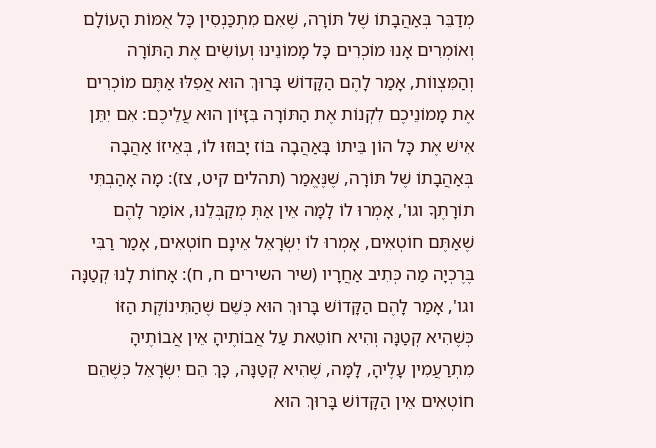מְדַבֵּר בְּאַהֲבָתוֹ שֶׁל תּוֹרָה, שֶׁאִם מִתְכַּנְסִין כָּל אֻמּוֹת הָעוֹלָם וְאוֹמְרִים אָנוּ מוֹכְרִים כָּל מָמוֹנֵינוּ וְעוֹשִׂים אֶת הַתּוֹרָה וְהַמִּצְווֹת, אָמַר לָהֶם הַקָּדוֹשׁ בָּרוּךְ הוּא אֲפִלּוּ אַתֶּם מוֹכְרִים אֶת מָמוֹנֵיכֶם לִקְנוֹת אֶת הַתּוֹרָה בִּזָּיוֹן הוּא עֲלֵיכֶם: אִם יִתֵּן אִישׁ אֶת כָּל הוֹן בֵּיתוֹ בָּאַהֲבָה בּוֹז יָבוּזוּ לוֹ, בְּאֵיזוֹ אַהֲבָה בְּאַהֲבָתוֹ שֶׁל תּוֹרָה, שֶׁנֶּאֱמַר (תהלים קיט, צז): מָה אָהַבְתִּי תוֹרָתֶךָ וגו', אָמְרוּ לוֹ לָמָּה אֵין אַתְּ מְקַבְּלֵנוּ, אוֹמַר לָהֶם שֶׁאַתֶּם חוֹטְאִים, אָמְרוּ לוֹ יִשְׂרָאֵל אֵינָם חוֹטְאִים, אָמַר רַבִּי בֶּרֶכְיָה מַה כְּתִיב אַחֲרָיו (שיר השירים ח, ח): אָחוֹת לָנוּ קְטַנָּה וגו', אָמַר לָהֶם הַקָּדוֹשׁ בָּרוּךְ הוּא כְּשֵׁם שֶׁהַתִּינוֹקֶת הַזּוֹ כְּשֶׁהִיא קְטַנָּה וְהִיא חוֹטֵאת עַל אֲבוֹתֶיהָ אֵין אֲבוֹתֶיהָ מִתְרַעֲמִין עָלֶיהָ, לָמָּה, שֶׁהִיא קְטַנָּה, כָּךְ הֵם יִשְׂרָאֵל כְּשֶׁהֵם חוֹטְאִים אֵין הַקָּדוֹשׁ בָּרוּךְ הוּא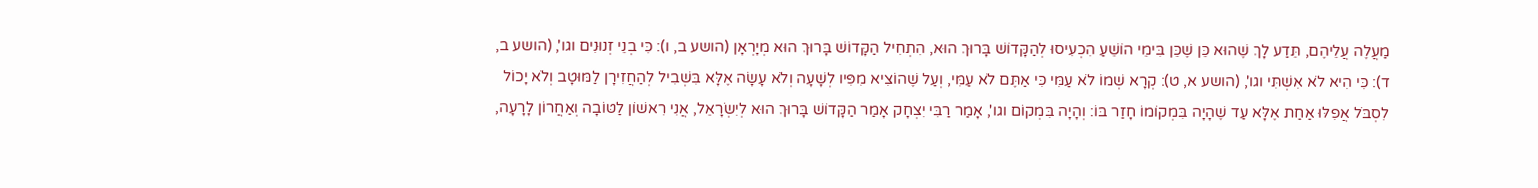מַעֲלֶה עֲלֵיהֶם, תֵּדַע לָךְ שֶׁהוּא כֵּן שֶׁכֵּן בִּימֵי הוֹשֵׁעַ הִכְעִיסוּ לְהַקָּדוֹשׁ בָּרוּךְ הוּא, הִתְחִיל הַקָּדוֹשׁ בָּרוּךְ הוּא מְיָרְאָן (הושע ב, ו): כִּי בְנֵי זְנוּנִים וגו', (הושע ב, ד): כִּי הִיא לֹא אִשְׁתִּי וגו', (הושע א, ט): קְרָא שְׁמוֹ לֹא עַמִּי כִּי אַתֶּם לֹא עַמִּי, וְעַל שֶׁהוֹצִיא מִפִּיו לְשָׁעָה וְלֹא עָשָׂה אֶלָּא בִּשְׁבִיל לְהַחֲזִירָן לַמּוּטָב וְלֹא יָכוֹל לִסְבֹּל אֲפִלּוּ אַחַת אֶלָּא עַד שֶׁהָיָה בִּמְקוֹמוֹ חָזַר בּוֹ: וְהָיָה בִּמְקוֹם וגו', אָמַר רַבִּי יִצְחָק אָמַר הַקָּדוֹשׁ בָּרוּךְ הוּא לְיִשְׂרָאֵל, אֲנִי רִאשׁוֹן לַטּוֹבָה וְאַחֲרוֹן לָרָעָה,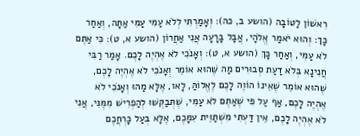רִאשׁוֹן לַטּוֹבָה (הושע ב, כה): וְאָמַרְתִּי לְלֹא עַמִּי עַמִּי אַתָּה, וְאַחַר כָּךְ: וְהוּא יֹאמַר אֱלֹהָי, אֲבָל בָּרָעָה אֲנִי אַחֲרוֹן (הושע א, ט): כִּי אַתֶּם לֹא עַמִּי, וְאַחַר כָּךְ (הושע א, ט): וְאָנֹכִי לֹא אֶהְיֶה לָכֶם. אָמַר רַבִּי חֲנִינָא בְּלֹא דַעַת סְבוּרִים מַה שֶּׁהוּא אוֹמֵר וְאָנֹכִי לֹא אֶהְיֶה לָכֶם, שֶׁהוּא אוֹמֵר שֶׁאֵינוֹ הוֹוֶה לָכֶם לֶאֱלוֹהַּ, לָאו, אֶלָּא מַהוּ וְאָנֹכִי לֹא אֶהְיֶה לָכֶם, אַף עַל פִּי שֶׁאַתֶּם לֹא עַמִּי, שֶׁתְּבַקְּשׁוּ לְהַפְרִישׁ מִמֶּנִּי, אֲנִי לֹא אֶהְיֶה לָכֶם, אֵין דַּעְתִּי מִשְׁתַּוֵּית עִמָּכֶם, אֶלָּא בְּעַל כָּרְחֲכֶם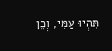תִּהְיוּ עַמִּי, וְכֵן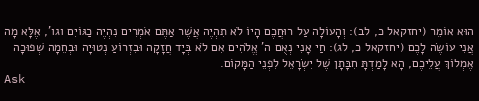הוּא אוֹמֵר (יחזקאל כ, לב): וְהָעוֹלָה עַל רוּחֲכֶם הָיוֹ לֹא תִהְיֶה אֲשֶׁר אַתֶּם אֹמְרִים נִהְיֶה כַגּוֹיִם וגו', אֶלָּא מָה אֲנִי עוֹשֶׂה לָכֶם (יחזקאל כ, לג): חַי אָנִי נְאֻם ה' אֱלֹהִים אִם לֹא בְּיָד חֲזָקָה וּבִזְרוֹעַ נְטוּיָה וּבְחֵמָה שְׁפוּכָה אֶמְלוֹךְ עֲלֵיכֶם, הָא לָמַדְתָּ חִבָּתָן שֶׁל יִשְׂרָאֵל לִפְנֵי הַמָּקוֹם.
Ask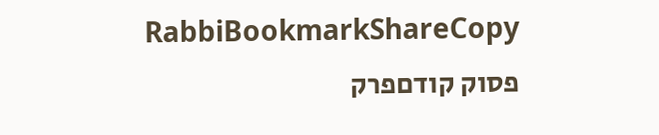RabbiBookmarkShareCopy
פסוק קודםפרק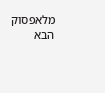מלאפסוק הבא